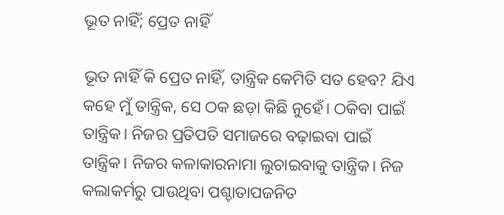ଭୂତ ନାହିଁ; ପ୍ରେତ ନାହିଁ

ଭୂତ ନାହିଁ କି ପ୍ରେତ ନାହିଁ, ତାନ୍ତ୍ରିକ କେମିତି ସତ ହେବ? ଯିଏ କହେ ମୁଁ ତାନ୍ତ୍ରିକ, ସେ ଠକ ଛଡ଼ା କିଛି ନୁହେଁ। ଠକିବା ପାଇଁ ତାନ୍ତ୍ରିକ। ନିଜର ପ୍ରତିପତି ସମାଜରେ ବଢ଼ାଇବା ପାଇଁ ତାନ୍ତ୍ରିକ। ନିଜର କଳାକାରନାମା ଲୁଚାଇବାକୁ ତାନ୍ତ୍ରିକ। ନିଜ କଲାକର୍ମରୁ ପାଉଥିବା ପଶ୍ଚାତାପଜନିତ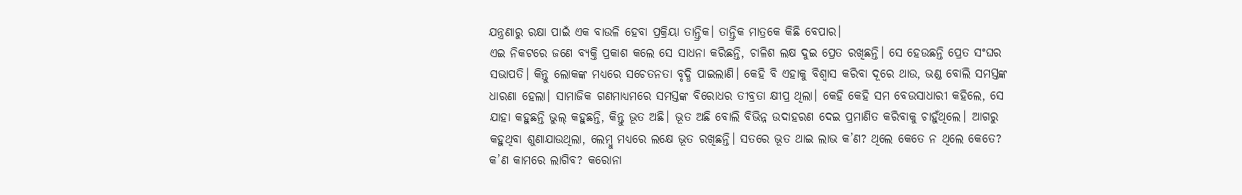ଯନ୍ତ୍ରଣାରୁ ରକ୍ଷା ପାଇଁ ଏକ ବାଉଳି ହେବା ପ୍ରକ୍ରିୟା ତାନ୍ତ୍ରିକ। ତାନ୍ତ୍ରିକ ମାତ୍ରକେ କିଛି ବେପାର।
ଏଇ ନିକଟରେ ଜଣେ ବ୍ୟକ୍ତି ପ୍ରକାଶ କଲେ ସେ ସାଧନା କରିଛନ୍ତି, ଚାଳିଶ ଲକ୍ଷ ଦୁଇ ପ୍ରେତ ରଖିଛନ୍ତି। ସେ ହେଉଛନ୍ତି ପ୍ରେତ ସଂଘର ସଭାପତି। କିନ୍ତୁ ଲୋକଙ୍କ ମଧ୍ୟରେ ସଚେତନତା ବୃଦ୍ଧି ପାଇଲାଣି। କେହି ବି ଏହାକୁ ବିଶ୍ୱାସ କରିବା ଦୂରେ ଥାଉ, ଭଣ୍ଡ ବୋଲି ସମସ୍ତଙ୍କ ଧାରଣା ହେଲା। ସାମାଜିକ ଗଣମାଧ୍ୟମରେ ସମସ୍ତଙ୍କ ବିରୋଧର ତୀବ୍ରତା କ୍ଷୀପ୍ର ଥିଲା। କେହି କେହି ସମ ବେଉସାଧାରୀ କହିଲେ, ସେ ଯାହା କହୁଛନ୍ତି ଭୁଲ୍‌ କହୁଛନ୍ତି, କିନ୍ତୁ ଭୂତ ଅଛି। ଭୂତ ଅଛି ବୋଲି ବିଭିନ୍ନ ଉଦାହରଣ ଦେଇ ପ୍ରମାଣିତ କରିବାକୁ ଚାହୁଁଥିଲେ। ଆଗରୁ କହୁଥିବା ଶୁଣାଯାଉଥିଲା, ଲେମ୍ବୁ ମଧ୍ୟରେ ଲକ୍ଷେ ଭୂତ ରଖିଛନ୍ତି। ସତରେ ଭୂତ ଥାଇ ଲାଭ କ’ଣ? ଥିଲେ କେତେ ନ ଥିଲେ କେତେ? କ’ଣ କାମରେ ଲାଗିବ? କରୋନା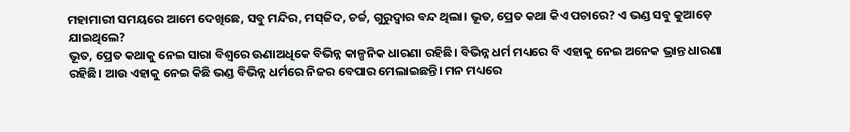ମହାମାରୀ ସମୟରେ ଆମେ ଦେଖିଛେ, ସବୁ ମନ୍ଦିର, ମସ୍‌ଜିଦ, ଚର୍ଚ୍ଚ, ଗୁରୁଦ୍ୱାର ବନ୍ଦ ଥିଲା। ଭୂତ, ପ୍ରେତ କଥା କିଏ ପଚାରେ? ଏ ଭଣ୍ଡ ସବୁ କୁଆଡ଼େ ଯାଇଥିଲେ?
ଭୂତ, ପ୍ରେତ କଥାକୁ ନେଇ ସାରା ବିଶ୍ୱରେ ଊଣାଅଧିକେ ବିଭିନ୍ନ କାଳ୍ପନିକ ଧାରଣା ରହିଛି। ବିଭିନ୍ନ ଧର୍ମ ମଧ୍ୟରେ ବି ଏହାକୁ ନେଇ ଅନେକ ଭ୍ରାନ୍ତ ଧାରଣା ରହିଛି। ଆଉ ଏହାକୁ ନେଇ କିଛି ଭଣ୍ଡ ବିଭିନ୍ନ ଧର୍ମରେ ନିଜର ବେପାର ମେଲାଇଛନ୍ତି। ମନ ମଧ୍ୟରେ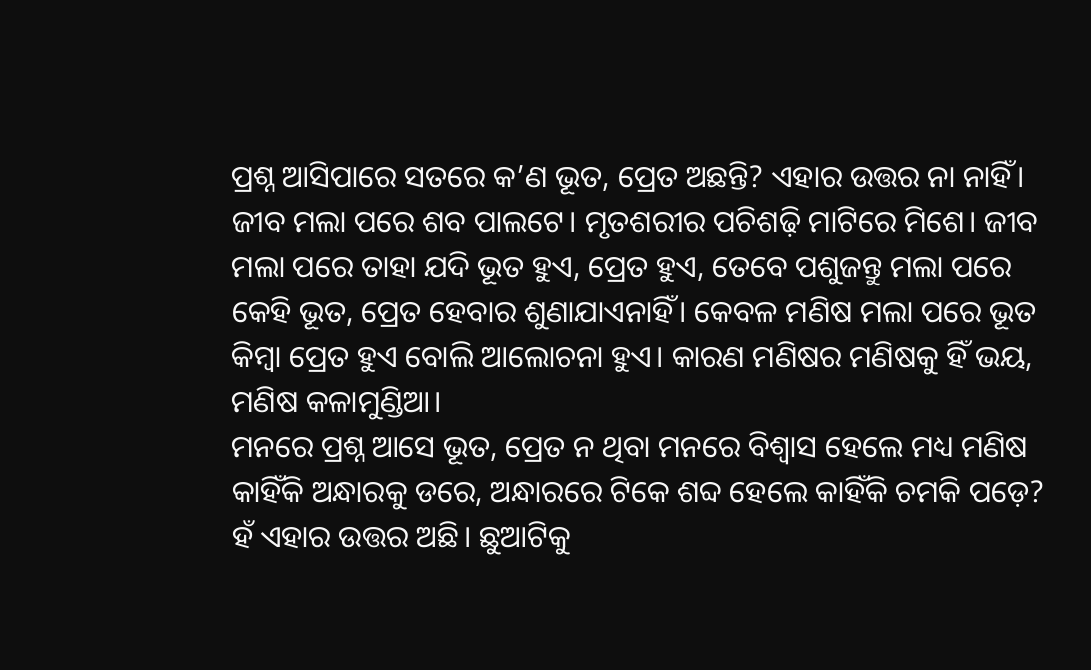ପ୍ରଶ୍ନ ଆସିପାରେ ସତରେ କ’ଣ ଭୂତ, ପ୍ରେତ ଅଛନ୍ତି? ଏହାର ଉତ୍ତର ନା ନାହିଁ। ଜୀବ ମଲା ପରେ ଶବ ପାଲଟେ। ମୃତଶରୀର ପଚିଶଢ଼ି ମାଟିରେ ମିଶେ। ଜୀବ ମଲା ପରେ ତାହା ଯଦି ଭୂତ ହୁଏ, ପ୍ରେତ ହୁଏ, ତେବେ ପଶୁଜନ୍ତୁ ମଲା ପରେ କେହି ଭୂତ, ପ୍ରେତ ହେବାର ଶୁଣାଯାଏନାହିଁ। କେବଳ ମଣିଷ ମଲା ପରେ ଭୂତ କିମ୍ବା ପ୍ରେତ ହୁଏ ବୋଲି ଆଲୋଚନା ହୁଏ। କାରଣ ମଣିଷର ମଣିଷକୁ ହିଁ ଭୟ, ମଣିଷ କଳାମୁଣ୍ଡିଆ।
ମନରେ ପ୍ରଶ୍ନ ଆସେ ଭୂତ, ପ୍ରେତ ନ ଥିବା ମନରେ ବିଶ୍ୱାସ ହେଲେ ମଧ୍ୟ ମଣିଷ କାହିଁକି ଅନ୍ଧାରକୁ ଡରେ, ଅନ୍ଧାରରେ ଟିକେ ଶବ୍ଦ ହେଲେ କାହିଁକି ଚମକି ପଡ଼େ? ହଁ ଏହାର ଉତ୍ତର ଅଛି। ଛୁଆଟିକୁ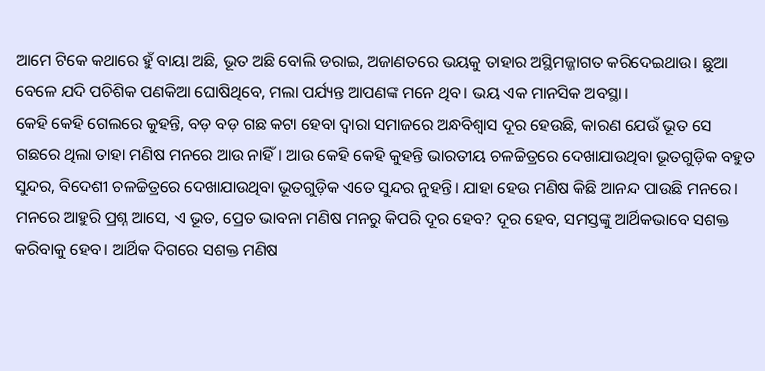ଆମେ ଟିକେ କଥାରେ ହୁଁ ବାୟା ଅଛି, ଭୂତ ଅଛି ବୋଲି ଡରାଇ, ଅଜାଣତରେ ଭୟକୁ ତାହାର ଅସ୍ଥିମଜ୍ଜାଗତ କରିଦେଇଥାଉ। ଛୁଆ ବେଳେ ଯଦି ପଚିଶିକ ପଣକିଆ ଘୋଷିଥିବେ, ମଲା ପର୍ଯ୍ୟନ୍ତ ଆପଣଙ୍କ ମନେ ଥିବ। ଭୟ ଏକ ମାନସିକ ଅବସ୍ଥା।
କେହି କେହି ଗେଲରେ କୁହନ୍ତି, ବଡ଼ ବଡ଼ ଗଛ କଟା ହେବା ଦ୍ୱାରା ସମାଜରେ ଅନ୍ଧବିଶ୍ୱାସ ଦୂର ହେଉଛି, କାରଣ ଯେଉଁ ଭୂତ ସେ ଗଛରେ ଥିଲା ତାହା ମଣିଷ ମନରେ ଆଉ ନାହିଁ। ଆଉ କେହି କେହି କୁହନ୍ତି ଭାରତୀୟ ଚଳଚ୍ଚିତ୍ରରେ ଦେଖାଯାଉଥିବା ଭୂତଗୁଡ଼ିକ ବହୁତ ସୁନ୍ଦର, ବିଦେଶୀ ଚଳଚ୍ଚିତ୍ରରେ ଦେଖାଯାଉଥିବା ଭୂତଗୁଡ଼ିକ ଏତେ ସୁନ୍ଦର ନୁହନ୍ତି। ଯାହା ହେଉ ମଣିଷ କିଛି ଆନନ୍ଦ ପାଉଛି ମନରେ।
ମନରେ ଆହୁରି ପ୍ରଶ୍ନ ଆସେ, ଏ ଭୂତ, ପ୍ରେତ ଭାବନା ମଣିଷ ମନରୁ କିପରି ଦୂର ହେବ? ଦୂର ହେବ, ସମସ୍ତଙ୍କୁ ଆର୍ଥିକଭାବେ ସଶକ୍ତ କରିବାକୁ ହେବ। ଆର୍ଥିକ ଦିଗରେ ସଶକ୍ତ ମଣିଷ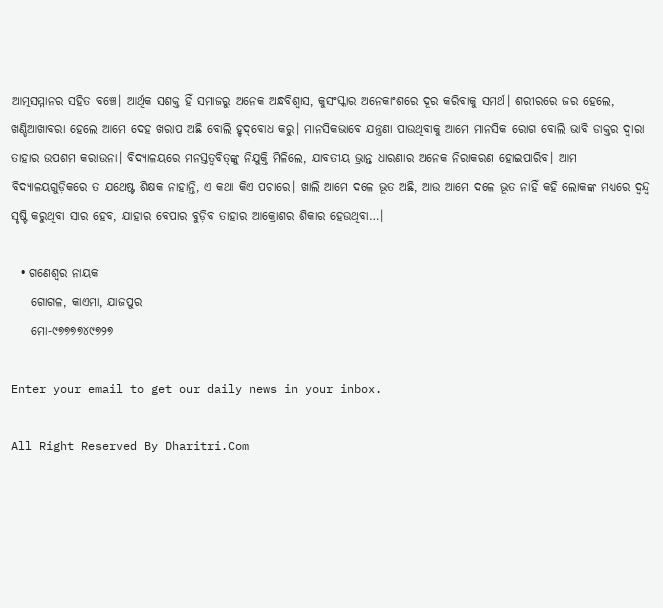ଆତ୍ମସମ୍ମାନର ସହିତ ବଞ୍ଚେ। ଆର୍ଥିକ ସଶକ୍ତ ହିଁ ସମାଜରୁ ଅନେକ ଅନ୍ଧବିଶ୍ୱାସ, କୁସଂସ୍କାର ଅନେକାଂଶରେ ଦୂର କରିବାକୁ ସମର୍ଥ। ଶରୀରରେ ଜର ହେଲେ, ଖଣ୍ଡିଆଖାବରା ହେଲେ ଆମେ ଦେହ ଖରାପ ଅଛି ବୋଲି ହୃଦ୍‌ବୋଧ କରୁ। ମାନସିକଭାବେ ଯନ୍ତ୍ରଣା ପାଉଥିବାକୁ ଆମେ ମାନସିକ ରୋଗ ବୋଲି ଭାବି ଡାକ୍ତର ଦ୍ୱାରା ତାହାର ଉପଶମ କରାଉନା। ବିଦ୍ୟାଳୟରେ ମନସ୍ତତ୍ୱବିତ୍‌ଙ୍କୁ ନିଯୁକ୍ତି ମିଳିଲେ, ଯାବତୀୟ ଭ୍ରାନ୍ତ ଧାରଣାର ଅନେକ ନିରାକରଣ ହୋଇପାରିବ। ଆମ ବିଦ୍ୟାଳୟଗୁଡ଼ିକରେ ତ ଯଥେଷ୍ଟ ଶିକ୍ଷକ ନାହାନ୍ତି, ଏ କଥା କିଏ ପଚାରେ। ଖାଲି ଆମେ ଦଳେ ଭୂତ ଅଛି, ଆଉ ଆମେ ଦଳେ ଭୂତ ନାହିଁ କହି ଲୋକଙ୍କ ମଧ୍ୟରେ ଦ୍ୱନ୍ଦ୍ୱ ସୃଷ୍ଟି କରୁଥିବା ସାର ହେବ, ଯାହାର ବେପାର ବୁଡ଼ିବ ତାହାର ଆକ୍ରୋଶର ଶିକାର ହେଉଥିବା…।

  • ଗଣେଶ୍ୱର ନାୟକ
    ଗୋଗଳ, କାଏମା, ଯାଜପୁର
    ମୋ-୯୭୭୭୭୪୯୭୨୭

Enter your email to get our daily news in your inbox.

All Right Reserved By Dharitri.Com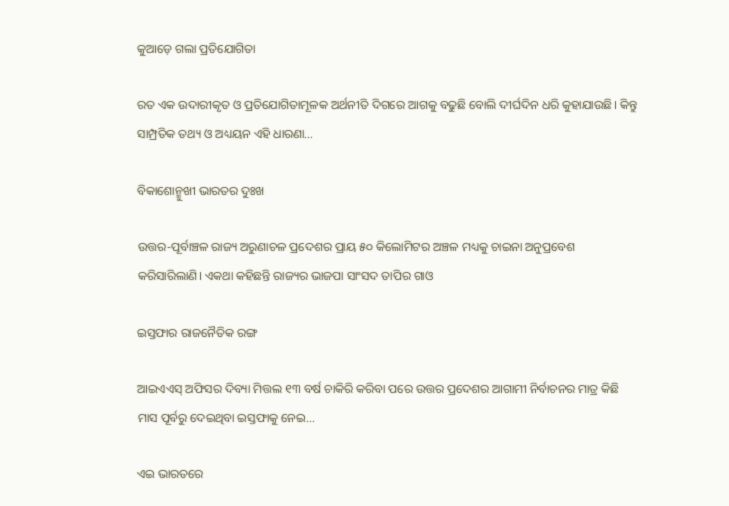କୁଆଡ଼େ ଗଲା ପ୍ରତିଯୋଗିତା

ରତ ଏକ ଉଦାରୀକୃତ ଓ ପ୍ରତିଯୋଗିତାମୂଳକ ଅର୍ଥନୀତି ଦିଗରେ ଆଗକୁ ବଢୁଛି ବୋଲି ଦୀର୍ଘଦିନ ଧରି କୁହାଯାଉଛି। କିନ୍ତୁ ସାମ୍ପ୍ରତିକ ତଥ୍ୟ ଓ ଅଧ୍ୟୟନ ଏହି ଧାରଣା…

ବିକାଶୋନ୍ମୁଖୀ ଭାରତର ଦୁଃଖ

ଉତ୍ତର-ପୂର୍ବାଞ୍ଚଳ ରାଜ୍ୟ ଅରୁଣାଚଳ ପ୍ରଦେଶର ପ୍ରାୟ ୫୦ କିଲୋମିଟର ଅଞ୍ଚଳ ମଧ୍ୟକୁ ଚାଇନା ଅନୁପ୍ରବେଶ କରିସାରିଲାଣି। ଏକଥା କହିଛନ୍ତି ରାଜ୍ୟର ଭାଜପା ସାଂସଦ ତାପିର ଗାଓ

ଇସ୍ତଫାର ରାଜନୈତିକ ରଙ୍ଗ

ଆଇଏଏସ୍‌ ଅଫିସର ଦିବ୍ୟା ମିତ୍ତଲ ୧୩ ବର୍ଷ ଚାକିରି କରିବା ପରେ ଉତ୍ତର ପ୍ରଦେଶର ଆଗାମୀ ନିର୍ବାଚନର ମାତ୍ର କିଛି ମାସ ପୂର୍ବରୁ ଦେଇଥିବା ଇସ୍ତଫାକୁ ନେଇ…

ଏଇ ଭାରତରେ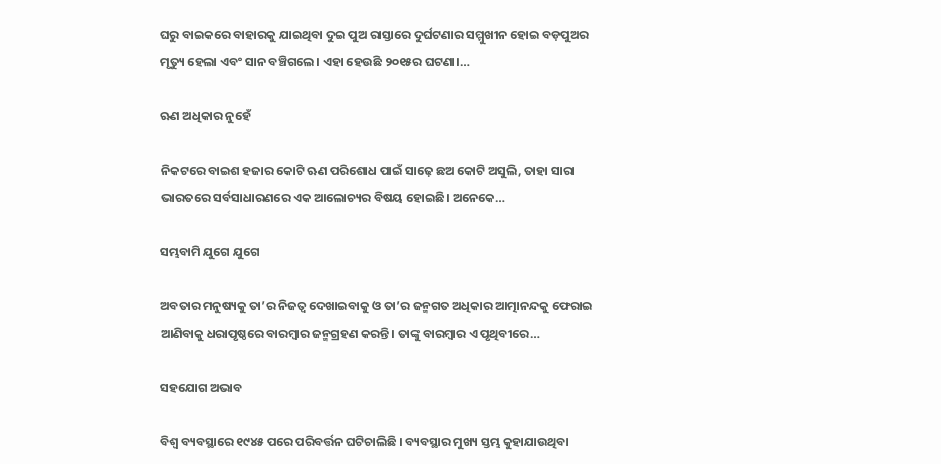ଘରୁ ବାଇକରେ ବାହାରକୁ ଯାଇଥିବା ଦୁଇ ପୁଅ ରାସ୍ତାରେ ଦୁର୍ଘଟଣାର ସମ୍ମୁଖୀନ ହୋଇ ବଡ଼ପୁଅର ମୃତ୍ୟୁ ହେଲା ଏବଂ ସାନ ବଞ୍ଚିଗଲେ। ଏହା ହେଉଛି ୨୦୧୫ର ଘଟଣା।…

ଋଣ ଅଧିକାର ନୁହେଁ

ନିକଟରେ ବାଇଶ ହଜାର କୋଟି ଋଣ ପରିଶୋଧ ପାଇଁ ସାଢ଼େ ଛଅ କୋଟି ଅସୁଲି, ତାହା ସାରା ଭାରତରେ ସର୍ବସାଧାରଣରେ ଏକ ଆଲୋଚ୍ୟର ବିଷୟ ହୋଇଛି। ଅନେକେ…

ସମ୍ଭବାମି ଯୁଗେ ଯୁଗେ

ଅବତାର ମନୁଷ୍ୟକୁ ତା’ର ନିଜତ୍ୱ ଦେଖାଇବାକୁ ଓ ତା’ର ଜନ୍ମଗତ ଅଧିକାର ଆତ୍ମାନନ୍ଦକୁ ଫେରାଇ ଆଣିବାକୁ ଧରାପୃଷ୍ଠରେ ବାରମ୍ବାର ଜନ୍ମଗ୍ରହଣ କରନ୍ତି। ତାଙ୍କୁ ବାରମ୍ବାର ଏ ପୃଥିବୀରେ…

ସହଯୋଗ ଅଭାବ

ବିଶ୍ୱ ବ୍ୟବସ୍ଥାରେ ୧୯୪୫ ପରେ ପରିବର୍ତ୍ତନ ଘଟିଚାଲିଛି । ବ୍ୟବସ୍ଥାର ମୁଖ୍ୟ ସ୍ତମ୍ଭ କୁହାଯାଉଥିବା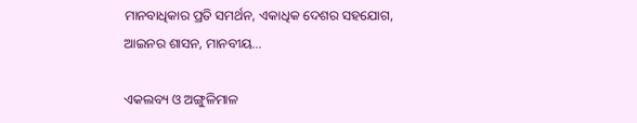ମାନବାଧିକାର ପ୍ରତି ସମର୍ଥନ, ଏକାଧିକ ଦେଶର ସହଯୋଗ, ଆଇନର ଶାସନ, ମାନବୀୟ…

ଏକଲବ୍ୟ ଓ ଅଙ୍ଗୁଳିମାଳ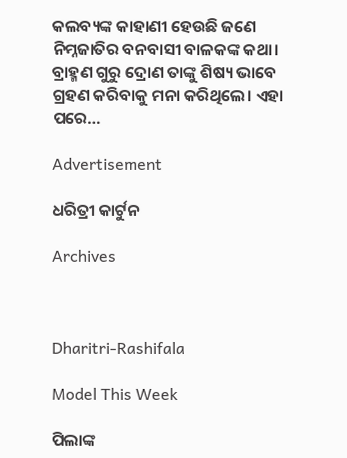କଲବ୍ୟଙ୍କ କାହାଣୀ ହେଉଛି ଜଣେ ନିମ୍ନଜାତିର ବନବାସୀ ବାଳକଙ୍କ କଥା। ବ୍ରାହ୍ମଣ ଗୁରୁ ଦ୍ରୋଣ ତାଙ୍କୁ ଶିଷ୍ୟ ଭାବେ ଗ୍ରହଣ କରିବାକୁ ମନା କରିଥିଲେ। ଏହା ପରେ…

Advertisement

ଧରିତ୍ରୀ କାର୍ଟୁନ

Archives



Dharitri-Rashifala

Model This Week

ପିଲାଙ୍କ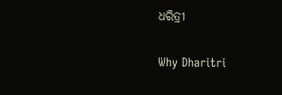ଧରିତ୍ରୀ

Why Dharitri